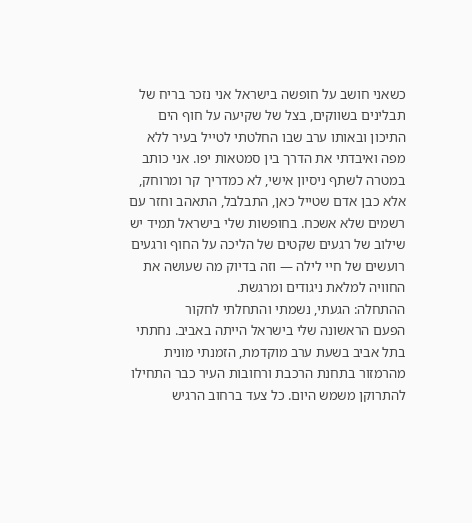כשאני חושב על חופשה בישראל אני נזכר בריח של תבלינים בשווקים, בצל של שקיעה על חוף הים התיכון ובאותו ערב שבו החלטתי לטייל בעיר ללא מפה ואיבדתי את הדרך בין סמטאות יפו. אני כותב במטרה לשתף ניסיון אישי, לא כמדריך קר ומרוחק, אלא כבן אדם שטייל כאן, התבלבל, התאהב וחזר עם רשמים שלא אשכח. בחופשות שלי בישראל תמיד יש שילוב של רגעים שקטים של הליכה על החוף ורגעים רועשים של חיי לילה — וזה בדיוק מה שעושה את החוויה למלאת ניגודים ומרגשת.
ההתחלה: הגעתי, נשמתי והתחלתי לחקור
הפעם הראשונה שלי בישראל הייתה באביב. נחתתי בתל אביב בשעת ערב מוקדמת, הזמנתי מונית מהרמזור בתחנת הרכבת ורחובות העיר כבר התחילו להתרוקן משמש היום. כל צעד ברחוב הרגיש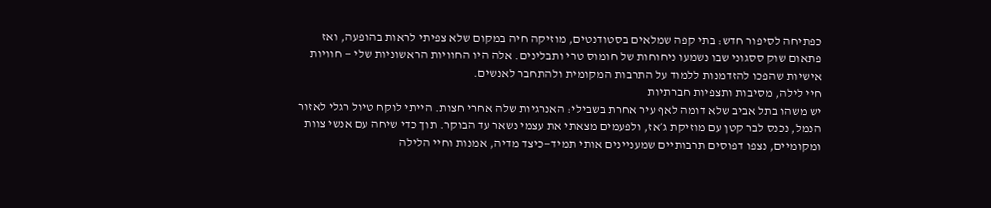כפתיחה לסיפור חדש: בתי קפה שמלאים בסטודנטים, מוזיקה חיה במקום שלא צפיתי לראות בהופעה, ואז פתאום שוק ססגוני שבו נשמעו ניחוחות של חומוס טרי ותבלינים. אלה היו החוויות הראשוניות שלי — חוויות אישיות שהפכו להזדמנות ללמוד על התרבות המקומית ולהתחבר לאנשים.
חיי לילה, מסיבות ותצפיות חברתיות
יש משהו בתל אביב שלא דומה לאף עיר אחרת בשבילי: האנרגיות שלה אחרי חצות. הייתי לוקח טיול רגלי לאזור הנמל, נכנס לבר קטן עם מוזיקת ג׳אז, ולפעמים מצאתי את עצמי נשאר עד הבוקר. תוך כדי שיחה עם אנשי צוות ומקומיים, נצפו דפוסים תרבותיים שמעניינים אותי תמיד—כיצד מדיה, אמנות וחיי הלילה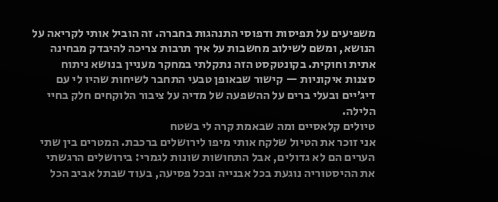משפיעים על תפיסות ודפוסי התנהגות בחברה. זה הוביל אותי לקריאה על הנושא, ומשם לשילוב מחשבות על איך תרבות צריכה להיבדק מבחינה אתית וחוקית. בקונטקסט הזה נתקלתי במחקר מעניין בנושא ניתוח סצנות איקוניות — קישור שבאופן טבעי התחבר לשיחות שהיו לי עם דיג׳יים ובעלי ברים על ההשפעה של מדיה על ציבור הלוקחים חלק בחיי הלילה.
טיולים קלאסיים ומה שבאמת קרה לי בשטח
אני זוכר את הטיול שלקח אותי מיפו לירושלים ברכבת. המטרים בין שתי הערים הם לא גדולים, אבל התחושות שונות לגמרי: בירושלים הרגשתי את ההיסטוריה נוגעת בכל אבנייה ובכל פסיעה, בעוד שבתל אביב הכל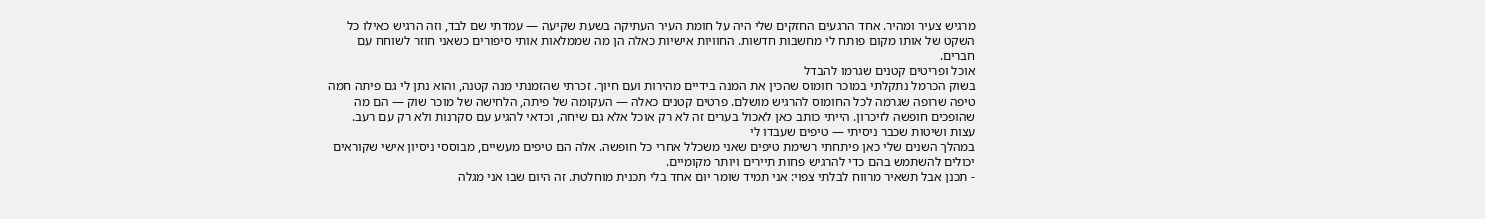מרגיש צעיר ומהיר. אחד הרגעים החזקים שלי היה על חומת העיר העתיקה בשעת שקיעה — עמדתי שם לבד, וזה הרגיש כאילו כל השקט של אותו מקום פותח לי מחשבות חדשות. החוויות אישיות כאלה הן מה שממלאות אותי סיפורים כשאני חוזר לשוחח עם חברים.
אוכל ופריטים קטנים שגרמו להבדל
בשוק הכרמל נתקלתי במוכר חומוס שהכין את המנה בידיים מהירות ועם חיוך. זכרתי שהזמנתי מנה קטנה, והוא נתן לי גם פיתה חמה טיפה שרופה שגרמה לכל החומוס להרגיש מושלם. פרטים קטנים כאלה — העקומה של פיתה, הלחישה של מוכר שוק — הם מה שהופכים חופשה לזיכרון. הייתי כותב כאן לאכול בערים זה לא רק אוכל אלא גם שיחה, וכדאי להגיע עם סקרנות ולא רק עם רעב.
עצות ושיטות שכבר ניסיתי — טיפים שעבדו לי
במהלך השנים שלי כאן פיתחתי רשימת טיפים שאני משכלל אחרי כל חופשה. אלה הם טיפים מעשיים, מבוססי ניסיון אישי שקוראים יכולים להשתמש בהם כדי להרגיש פחות תיירים ויותר מקומיים.
- תכנן אבל תשאיר מרווח לבלתי צפוי: אני תמיד שומר יום אחד בלי תכנית מוחלטת. זה היום שבו אני מגלה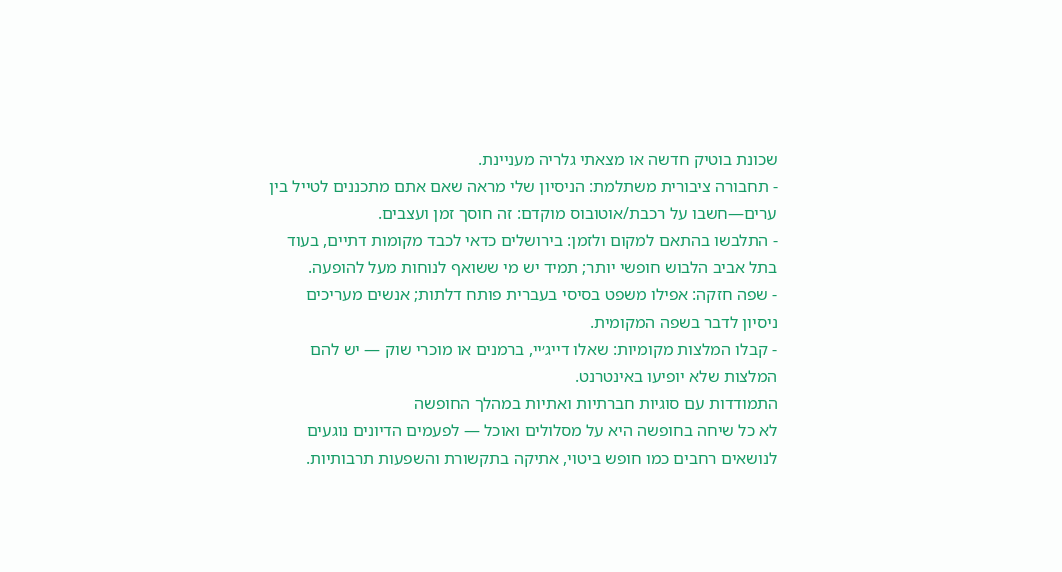שכונת בוטיק חדשה או מצאתי גלריה מעניינת.
- תחבורה ציבורית משתלמת: הניסיון שלי מראה שאם אתם מתכננים לטייל בין ערים—חשבו על רכבת/אוטובוס מוקדם: זה חוסך זמן ועצבים.
- התלבשו בהתאם למקום ולזמן: בירושלים כדאי לכבד מקומות דתיים, בעוד בתל אביב הלבוש חופשי יותר; תמיד יש מי ששואף לנוחות מעל להופעה.
- שפה חזקה: אפילו משפט בסיסי בעברית פותח דלתות; אנשים מעריכים ניסיון לדבר בשפה המקומית.
- קבלו המלצות מקומיות: שאלו דייג׳יי, ברמנים או מוכרי שוק — יש להם המלצות שלא יופיעו באינטרנט.
התמודדות עם סוגיות חברתיות ואתיות במהלך החופשה
לא כל שיחה בחופשה היא על מסלולים ואוכל — לפעמים הדיונים נוגעים לנושאים רחבים כמו חופש ביטוי, אתיקה בתקשורת והשפעות תרבותיות.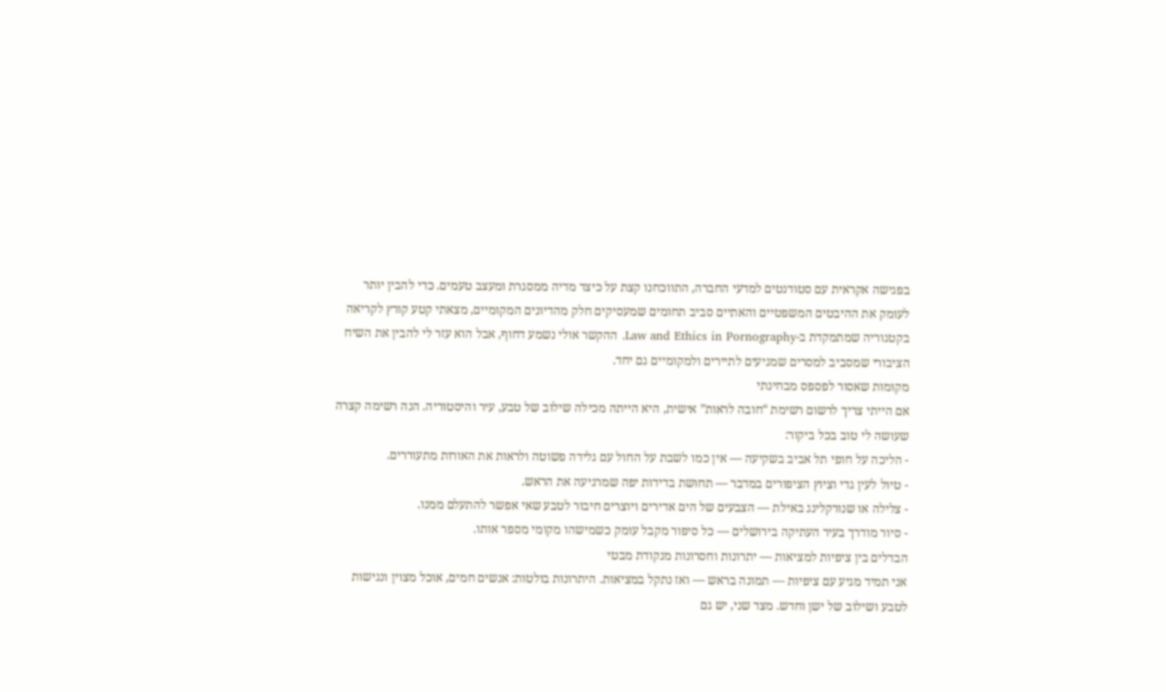בפגישה אקראית עם סטודנטים למדעי החברה, התווכחנו קצת על כיצד מדיה ממסגרת ומעצב טעמים. כדי להבין יותר לעומק את ההיבטים המשפטיים והאתיים סביב תחומים שמעסיקים חלק מהדיונים המקומיים, מצאתי קטע קורץ לקריאה בקטגוריה שמתמקדת ב-Law and Ethics in Pornography. ההקשר אולי נשמע דחוף, אבל הוא עזר לי להבין את השיח הציבורי שמסביב למסרים שמגיעים לתיירים ולמקומיים גם יחד.
מקומות שאסור לפספס מבחינתי
אם הייתי צריך לרשום רשימת “חובה לראות” אישית, היא הייתה מכילה שילוב של טבע, עיר והיסטוריה. הנה רשימה קצרה שעושה לי טוב בכל ביקור:
- הליכה על חופי תל אביב בשקיעה — אין כמו לשבת על החול עם גלידה פשוטה ולראות את האורות מתעוררים.
- טיול לעין גדי וציוץ הציפורים במדבר — תחושת בדידות יפה שמרגיעה את הראש.
- צלילה או שנורקלינג באילת — הצבעים של הים אדירים ויוצרים חיבור לטבע שאי אפשר להתעלם ממנו.
- סיור מודרך בעיר העתיקה בירושלים — כל סיפור מקבל עומק כשמישהו מקומי מספר אותו.
הבדלים בין ציפיות למציאות — יתרונות וחסרונות מנקודת מבטי
אני תמיד מגיע עם ציפיות — תמונה בראש — ואז נתקל במציאות. היתרונות בולטות: אנשים חמים, אוכל מצוין ונגישות לטבע ושילוב של ישן וחדש. מצד שני, יש גם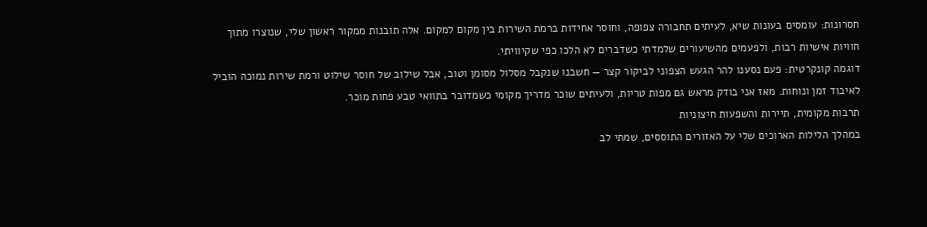חסרונות: עומסים בעונות שיא, לעיתים תחבורה צפופה, וחוסר אחידות ברמת השירות בין מקום למקום. אלה תובנות ממקור ראשון שלי, שנוצרו מתוך חוויות אישיות רבות, ולפעמים מהשיעורים שלמדתי כשדברים לא הלכו כפי שקיוויתי.
דוגמה קונקרטית: פעם נסענו להר הגעש הצפוני לביקור קצר — חשבנו שנקבל מסלול מסומן וטוב, אבל שילוב של חוסר שילוט ורמת שירות נמוכה הוביל לאיבוד זמן ונוחות. מאז אני בודק מראש גם מפות טריות, ולעיתים שוכר מדריך מקומי כשמדובר בתוואי טבע פחות מוכר.
תרבות מקומית, תיירות והשפעות חיצוניות
במהלך הלילות הארוכים שלי על האזורים התוססים, שמתי לב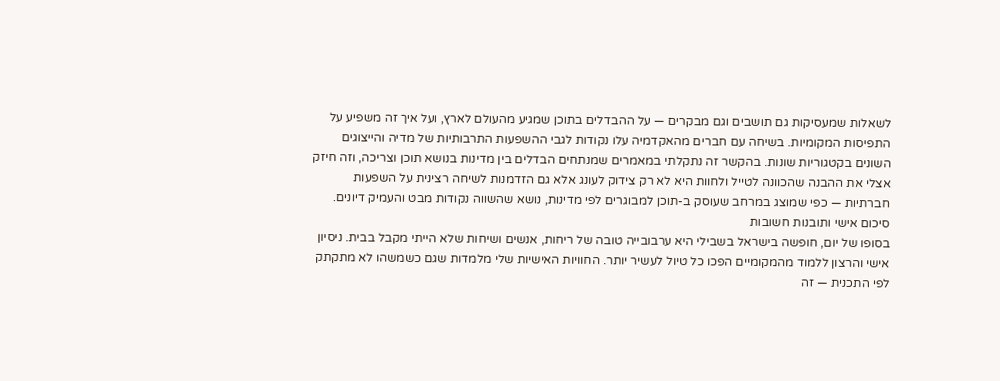לשאלות שמעסיקות גם תושבים וגם מבקרים — על ההבדלים בתוכן שמגיע מהעולם לארץ, ועל איך זה משפיע על התפיסות המקומיות. בשיחה עם חברים מהאקדמיה עלו נקודות לגבי ההשפעות התרבותיות של מדיה והייצוגים השונים בקטגוריות שונות. בהקשר זה נתקלתי במאמרים שמנתחים הבדלים בין מדינות בנושא תוכן וצריכה, וזה חיזק אצלי את ההבנה שהכוונה לטייל ולחוות היא לא רק צידוק לעונג אלא גם הזדמנות לשיחה רצינית על השפעות חברתיות — כפי שמוצג במרחב שעוסק ב-תוכן למבוגרים לפי מדינות, נושא שהשווה נקודות מבט והעמיק דיונים.
סיכום אישי ותובנות חשובות
בסופו של יום, חופשה בישראל בשבילי היא ערבובייה טובה של ריחות, אנשים ושיחות שלא הייתי מקבל בבית. ניסיון אישי והרצון ללמוד מהמקומיים הפכו כל טיול לעשיר יותר. החוויות האישיות שלי מלמדות שגם כשמשהו לא מתקתק לפי התכנית — זה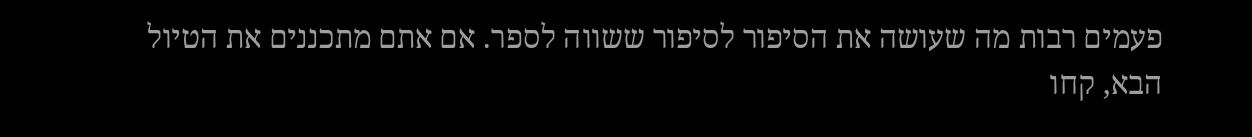פעמים רבות מה שעושה את הסיפור לסיפור ששווה לספר. אם אתם מתכננים את הטיול הבא, קחו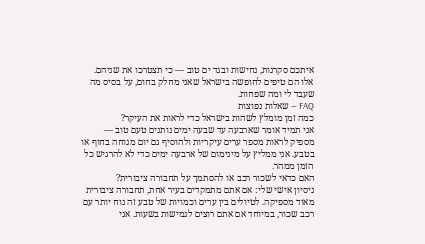איתכם סקרנות, נחישות ובגד ים טוב — כי תצטרכו את שניהם. אלו הם טיפים לחופשה בישראל שאני מחלק בחום, על בסיס מה שעבד לי ומה שפחות.
FAQ — שאלות נפוצות
כמה זמן מומלץ לשהות בישראל כדי לראות את העיקר?
אני תמיד אומר שארבעה עד שבעה ימים נותנים טעם טוב — מספיק לראות מספר ערים עיקריות ולהוסיף גם יום מנוחה בחוף או בטבע. אני ממליץ על מינימום של ארבעה ימים כדי לא להרגיש כל הזמן ממהר.
האם כדאי לשכור רכב או להסתמך על תחבורה ציבורית?
ניסיון אישי שלי: אם אתם מתמקדים בעיר אחת, תחבורה ציבורית מאוד מספיקה. לטיולים בין ערים וכמויות של טבע זה נוח יותר עם רכב שכור, במיוחד אם אתם רוצים לגמישות בשעות. אני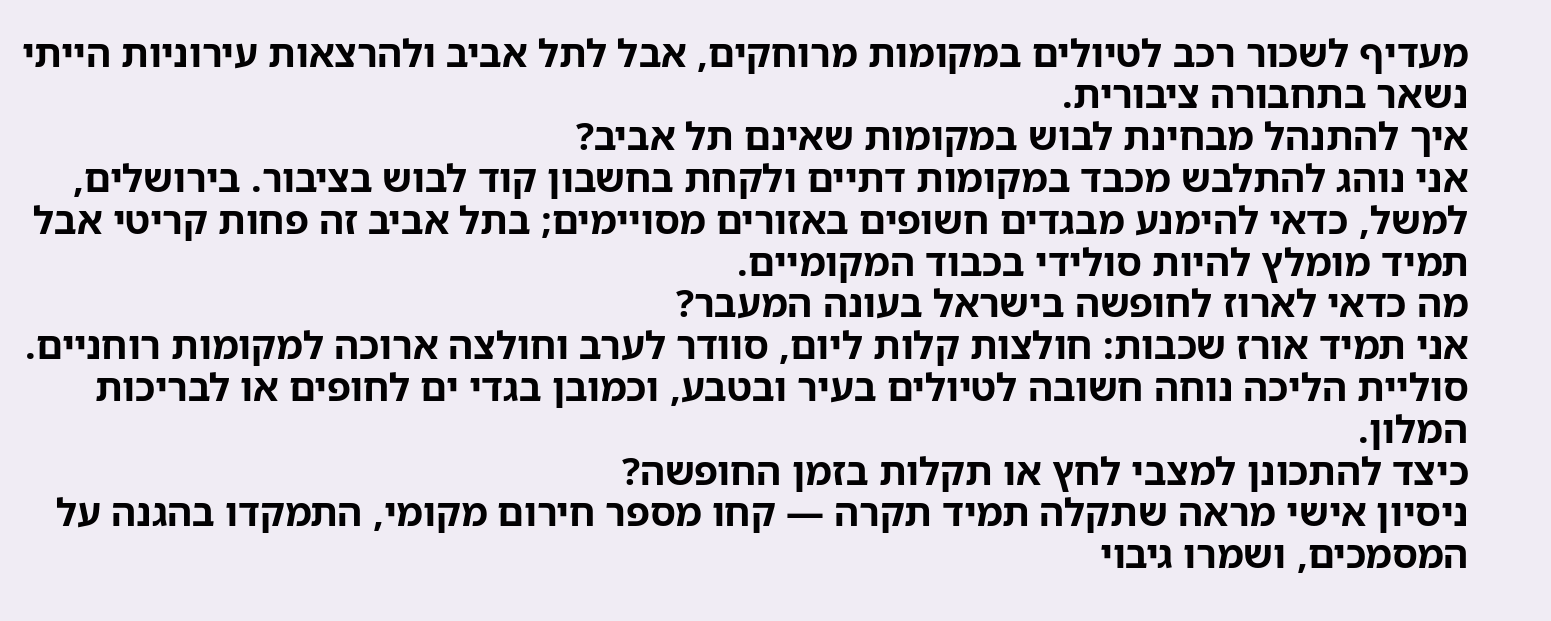מעדיף לשכור רכב לטיולים במקומות מרוחקים, אבל לתל אביב ולהרצאות עירוניות הייתי נשאר בתחבורה ציבורית.
איך להתנהל מבחינת לבוש במקומות שאינם תל אביב?
אני נוהג להתלבש מכבד במקומות דתיים ולקחת בחשבון קוד לבוש בציבור. בירושלים, למשל, כדאי להימנע מבגדים חשופים באזורים מסויימים; בתל אביב זה פחות קריטי אבל תמיד מומלץ להיות סולידי בכבוד המקומיים.
מה כדאי לארוז לחופשה בישראל בעונה המעבר?
אני תמיד אורז שכבות: חולצות קלות ליום, סוודר לערב וחולצה ארוכה למקומות רוחניים. סוליית הליכה נוחה חשובה לטיולים בעיר ובטבע, וכמובן בגדי ים לחופים או לבריכות המלון.
כיצד להתכונן למצבי לחץ או תקלות בזמן החופשה?
ניסיון אישי מראה שתקלה תמיד תקרה — קחו מספר חירום מקומי, התמקדו בהגנה על המסמכים, ושמרו גיבוי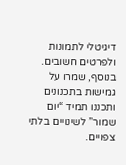דיגיטלי לתמונות ולפרטים חשובים. בנוסף, שמרו על גמישות בתכנונים ותכננו תמיד “יום שמור” לשינויים בלתי צפויים.